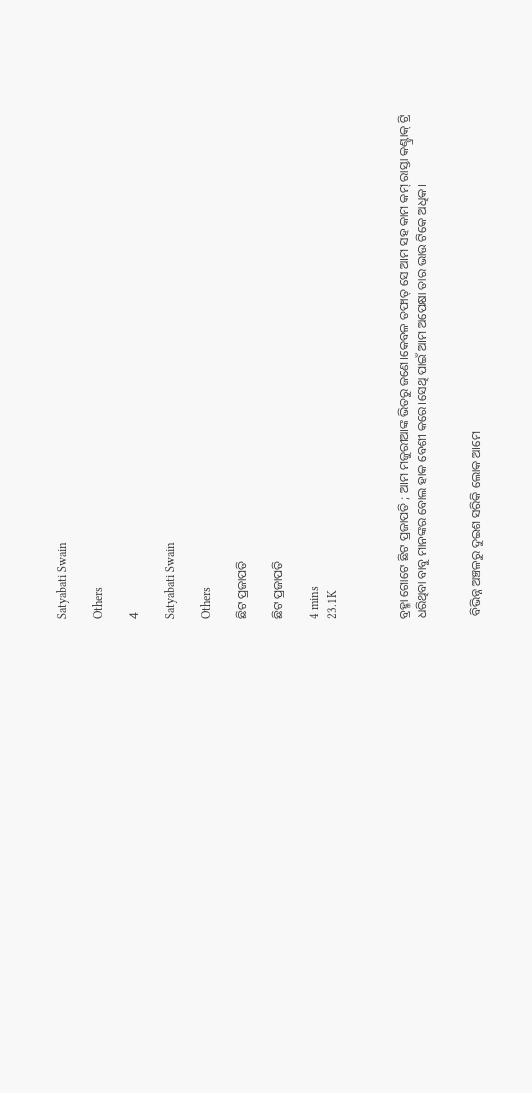Satyabati Swain

Others

4

Satyabati Swain

Others

ଛିଟ ପ୍ରଜାପତି

ଛିଟ ପ୍ରଜାପତି

4 mins
23.1K



ବ୍ରହ୍ମା ଗୋଟେ ଛିଟ ପ୍ରଜାପତି ; ଆମ ମଜୁରୀଆଙ୍କ ଭିତରୁ ଜଣେ।କେବଳ ତଫାତ୍ ସେ ଆମ ସହ କାମ କମ୍ ରାସ୍ତା କଣ୍ଟ୍ରାକ୍ ଟ୍ରି ଧରିଥିବା ବାବୁ ମାନଙ୍କର ବୋଲ ହାକ ବେଶୀ କରେ।ସେଥି ପାଇଁ ଆମ ଅପେକ୍ଷା ତାର ଭାଉ ଟିକେ ଅଧିକ।


 ବିଭିନ୍ନ ଅଞ୍ଚଳରୁ ଦୁଇଶ ସରିକି ଲୋକ ଆମେ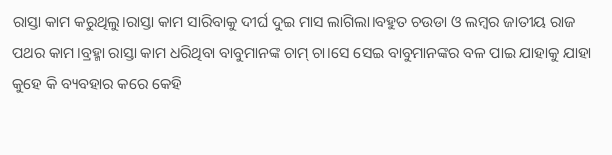ରାସ୍ତା କାମ କରୁଥିଲୁ।ରାସ୍ତା କାମ ସାରିବାକୁ ଦୀର୍ଘ ଦୁଇ ମାସ ଲାଗିଲା।ବହୁତ ଚଉଡା ଓ ଲମ୍ବର ଜାତୀୟ ରାଜ ପଥର କାମ।ବ୍ରହ୍ମା ରାସ୍ତା କାମ ଧରିଥିବା ବାବୁମାନଙ୍କ ଚାମ୍ ଚା।ସେ ସେଇ ବାବୁମାନଙ୍କର ବଳ ପାଇ ଯାହାକୁ ଯାହା କୁହେ କି ବ୍ୟବହାର କରେ କେହି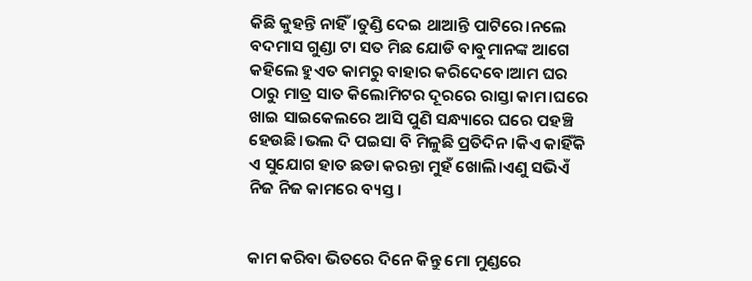କିଛି କୁହନ୍ତି ନାହିଁ।ତୁଣ୍ଡି ଦେଇ ଥାଆନ୍ତି ପାଟିରେ।ନଲେ ବଦମାସ ଗୁଣ୍ଡା ଟା ସତ ମିଛ ଯୋଡି ବାବୁମାନଙ୍କ ଆଗେ କହିଲେ ହୁଏତ କାମରୁ ବାହାର କରିଦେବେ।ଆମ ଘର ଠାରୁ ମାତ୍ର ସାତ କିଲୋମିଟର ଦୂରରେ ରାସ୍ତା କାମ।ଘରେ ଖାଇ ସାଇକେଲରେ ଆସି ପୁଣି ସନ୍ଧ୍ୟାରେ ଘରେ ପହଞ୍ଚି ହେଉଛି।ଭଲ ଦି ପଇସା ବି ମିଳୁଛି ପ୍ରତିଦିନ।କିଏ କାହିଁକି ଏ ସୁଯୋଗ ହାତ ଛଡା କରନ୍ତା ମୁହଁ ଖୋଲି।ଏଣୁ ସଭିଏଁ ନିଜ ନିଜ କାମରେ ବ୍ୟସ୍ତ।


କାମ କରିବା ଭିତରେ ଦିନେ କିନ୍ତୁ ମୋ ମୁଣ୍ଡରେ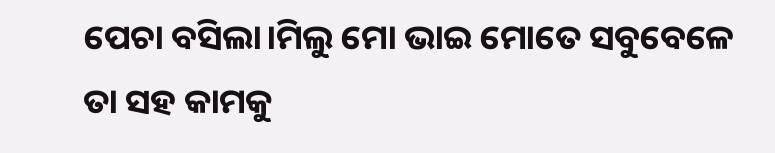ପେଚା ବସିଲା।ମିଲୁ ମୋ ଭାଇ ମୋତେ ସବୁବେଳେ ତା ସହ କାମକୁ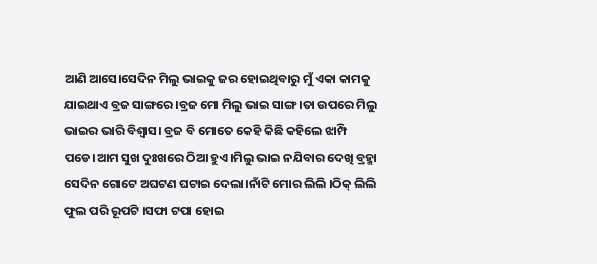ଆଣି ଆସେ।ସେଦିନ ମିଲୁ ଭାଇକୁ ଜର ହୋଇଥିବାରୁ ମୁଁ ଏକା କାମକୁ ଯାଇଥାଏ ବ୍ରଜ ସାଙ୍ଗରେ।ବ୍ରଜ ମୋ ମିଲୁ ଭାଇ ସାଙ୍ଗ।ତା ଉପରେ ମିଲୁ ଭାଇର ଭାରି ବିଶ୍ୱାସ। ବ୍ରଜ ବି ମୋତେ କେହି କିଛି କହିଲେ ଝାମ୍ପି ପଡେ।ଆମ ସୁଖ ଦୁଃଖରେ ଠିଆ ହୁଏ।ମିଲୁ ଭାଇ ନଯିବାର ଦେଖି ବ୍ରହ୍ମା ସେଦିନ ଗୋଟେ ଅଘଟଣ ଘଟାଇ ଦେଲା।ନାଁଟି ମୋର ଲିଲି ।ଠିକ୍ ଲିଲି ଫୁଲ ପରି ରୂପଟି ।ସଫା ଟପା ହୋଇ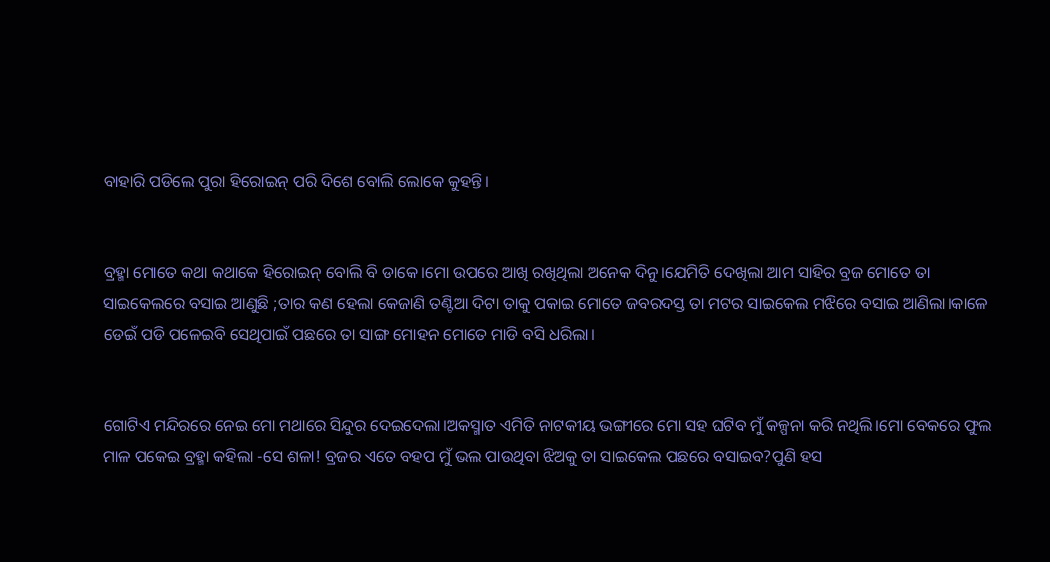ବାହାରି ପଡିଲେ ପୁରା ହିରୋଇନ୍ ପରି ଦିଶେ ବୋଲି ଲୋକେ କୁହନ୍ତି।


ବ୍ରହ୍ମା ମୋତେ କଥା କଥାକେ ହିରୋଇନ୍ ବୋଲି ବି ଡାକେ।ମୋ ଉପରେ ଆଖି ରଖିଥିଲା ଅନେକ ଦିନୁ।ଯେମିତି ଦେଖିଲା ଆମ ସାହିର ବ୍ରଜ ମୋତେ ତା ସାଇକେଲରେ ବସାଇ ଆଣୁଛି ;ତାର କଣ ହେଲା କେଜାଣି ତଣ୍ଟିଆ ଦିଟା ତାକୁ ପକାଇ ମୋତେ ଜବରଦସ୍ତ ତା ମଟର ସାଇକେଲ ମଝିରେ ବସାଇ ଆଣିଲା।କାଳେ ଡେଇଁ ପଡି ପଳେଇବି ସେଥିପାଇଁ ପଛରେ ତା ସାଙ୍ଗ ମୋହନ ମୋତେ ମାଡି ବସି ଧରିଲା।


ଗୋଟିଏ ମନ୍ଦିରରେ ନେଇ ମୋ ମଥାରେ ସିନ୍ଦୁର ଦେଇଦେଲା।ଅକସ୍ମାତ ଏମିତି ନାଟକୀୟ ଭଙ୍ଗୀରେ ମୋ ସହ ଘଟିବ ମୁଁ କଳ୍ପନା କରି ନଥିଲି।ମୋ ବେକରେ ଫୁଲ ମାଳ ପକେଇ ବ୍ରହ୍ମା କହିଲା -ସେ ଶଳା! ବ୍ରଜର ଏତେ ବହପ ମୁଁ ଭଲ ପାଉଥିବା ଝିଅକୁ ତା ସାଇକେଲ ପଛରେ ବସାଇବ?ପୁଣି ହସ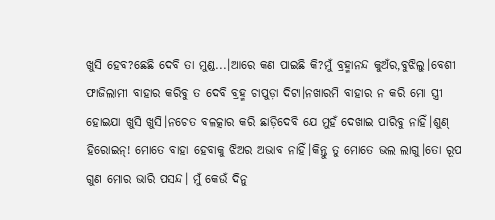ଖୁସି ହେବ?ଛେଛି ଦେବି ତା ମୁଣ୍ଡ...।ଆରେ କଣ ପାଇଛି କି?ମୁଁ ବ୍ରହ୍ମାନନ୍ଦ କୁଅଁର,ବୁଝିଲୁ।ବେଶୀ ଫାଜିଲାମୀ ବାହାର କରିବୁ ତ ଦେବି ବ୍ରହ୍ମ ଚାପୁଡ଼ା ଦିଟା।ନଖାରମି ବାହାର ନ କରି ମୋ ସ୍ତ୍ରୀ ହୋଇଯା ଖୁସି ଖୁସି।ନଚେତ ବଳତ୍କାର କରି ଛାଡ଼ିଦେବି ଯେ ମୁହଁ ଦେଖାଇ ପାରିବୁ ନାହିଁ।ଶୁଣ୍ ହିରୋଇନ୍! ମୋତେ ବାହା ହେବାକୁ ଝିଅର ଅଭାବ ନାହିଁ।କିନ୍ତୁ ତୁ ମୋତେ ଭଲ ଲାଗୁ।ତୋ ରୂପ ଗୁଣ ମୋର ଭାରି ପସନ୍ଦ। ମୁଁ କେଉଁ ଦିନୁ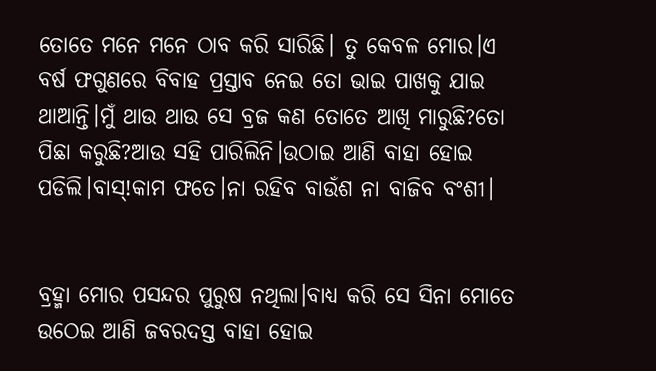ତୋତେ ମନେ ମନେ ଠାବ କରି ସାରିଛି। ତୁ କେବଳ ମୋର।ଏ ବର୍ଷ ଫଗୁଣରେ ବିବାହ ପ୍ରସ୍ତାବ ନେଇ ତୋ ଭାଇ ପାଖକୁ ଯାଇ ଥାଆନ୍ତି।ମୁଁ ଥାଉ ଥାଉ ସେ ବ୍ରଜ କଣ ତୋତେ ଆଖି ମାରୁଛି?ତୋ ପିଛା କରୁଛି?ଆଉ ସହି ପାରିଲିନି।ଉଠାଇ ଆଣି ବାହା ହୋଇ ପଡିଲି।ବାସ୍!କାମ ଫତେ।ନା ରହିବ ବାଉଁଶ ନା ବାଜିବ ବଂଶୀ।


ବ୍ରହ୍ମା ମୋର ପସନ୍ଦର ପୁରୁଷ ନଥିଲା।ବାଧ୍ୟ କରି ସେ ସିନା ମୋତେ ଉଠେଇ ଆଣି ଜବରଦସ୍ତ ବାହା ହୋଇ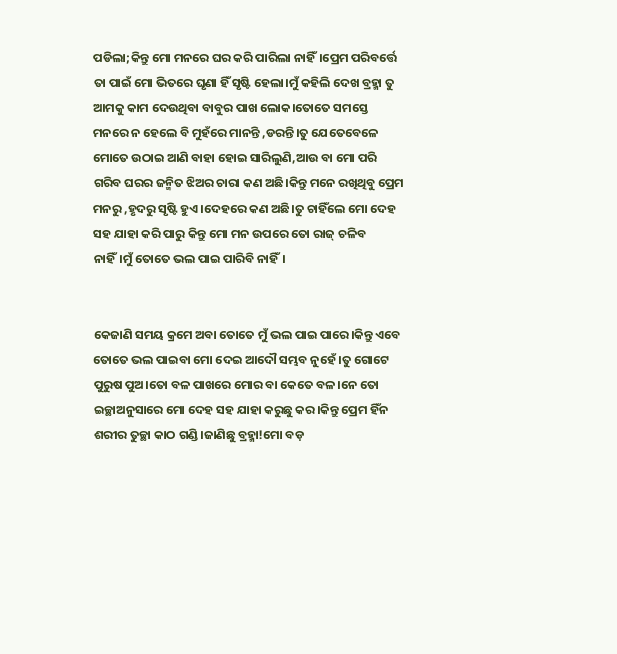ପଡିଲା;କିନ୍ତୁ ମୋ ମନରେ ଘର କରି ପାରିଲା ନାହିଁ।ପ୍ରେମ ପରିବର୍ତ୍ତେ ତା ପାଇଁ ମୋ ଭିତରେ ଘୃଣା ହିଁ ସୃଷ୍ଟି ହେଲା।ମୁଁ କହିଲି ଦେଖ ବ୍ରହ୍ମା ତୁ ଆମକୁ କାମ ଦେଉଥିବା ବାବୁର ପାଖ ଲୋକ।ତୋତେ ସମସ୍ତେ ମନରେ ନ ହେଲେ ବି ମୁହଁରେ ମାନନ୍ତି ,ଡରନ୍ତି।ତୁ ଯେତେବେଳେ ମୋତେ ଉଠାଇ ଆଣି ବାହା ହୋଇ ସାରିଲୁଣି,ଆଉ ବା ମୋ ପରି ଗରିବ ଘରର ଜନ୍ମିତ ଝିଅର ଚାରା କଣ ଅଛି।କିନ୍ତୁ ମନେ ରଖିଥିବୁ ପ୍ରେମ ମନରୁ ,ହୃଦରୁ ସୃଷ୍ଟି ହୁଏ।ଦେହରେ କଣ ଅଛି।ତୁ ଚାହିଁଲେ ମୋ ଦେହ ସହ ଯାହା କରି ପାରୁ କିନ୍ତୁ ମୋ ମନ ଉପରେ ତୋ ରାଜ୍ ଚଳିବ ନାହିଁ।ମୁଁ ତୋତେ ଭଲ ପାଇ ପାରିବି ନାହିଁ।


କେଜାଣି ସମୟ କ୍ରମେ ଅବା ତୋତେ ମୁଁ ଭଲ ପାଇ ପାରେ।କିନ୍ତୁ ଏବେ ତୋତେ ଭଲ ପାଇବା ମୋ ଦେଇ ଆଦୌ ସମ୍ଭବ ନୁହେଁ ।ତୁ ଗୋଟେ ପୁରୁଷ ପୁଅ।ତୋ ବଳ ପାଖରେ ମୋର ବା କେତେ ବଳ।ନେ ତୋ ଇଚ୍ଛାଅନୁସାରେ ମୋ ଦେହ ସହ ଯାହା କରୁଛୁ କର।କିନ୍ତୁ ପ୍ରେମ ହିଁନ ଶରୀର ତୁଚ୍ଛା କାଠ ଗଣ୍ଡି।ଜାଣିଛୁ ବ୍ରହ୍ମା!ମୋ ବଡ଼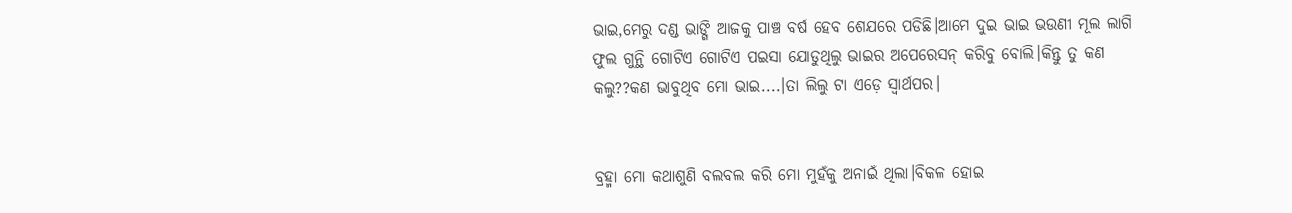ଭାଇ,ମେରୁ ଦଣ୍ଡ ଭାଙ୍ଗି ଆଜକୁ ପାଞ୍ଚ ବର୍ଷ ହେବ ଶେଯରେ ପଡିଛି।ଆମେ ଦୁଇ ଭାଇ ଭଉଣୀ ମୂଲ ଲାଗି ଫୁଲ ଗୁନ୍ଥି ଗୋଟିଏ ଗୋଟିଏ ପଇସା ଯୋଡୁଥିଲୁ ଭାଇର ଅପେରେସନ୍ କରିବୁ ବୋଲି।କିନ୍ତୁ ତୁ କଣ କଲୁ??କଣ ଭାବୁଥିବ ମୋ ଭାଇ....।ତା ଲିଲୁ ଟା ଏଡ଼େ ସ୍ୱାର୍ଥପର।


ବ୍ରହ୍ମା ମୋ କଥାଶୁଣି ବଲବଲ କରି ମୋ ମୁହଁକୁ ଅନାଇଁ ଥିଲା।ବିକଳ ହୋଇ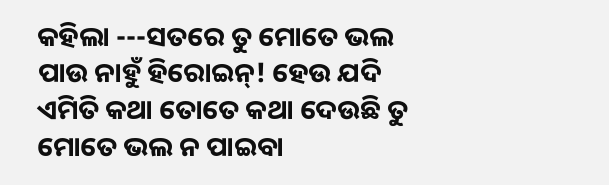କହିଲା ---ସତରେ ତୁ ମୋତେ ଭଲ ପାଉ ନାହୁଁ ହିରୋଇନ୍! ହେଉ ଯଦି ଏମିତି କଥା ତୋତେ କଥା ଦେଉଛି ତୁ ମୋତେ ଭଲ ନ ପାଇବା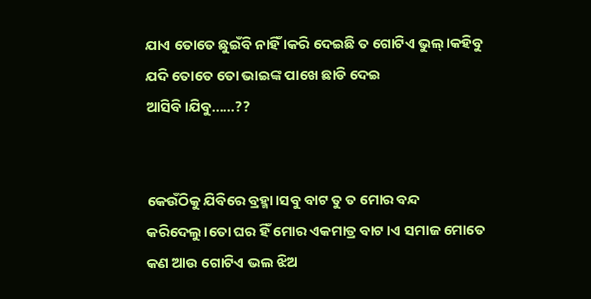ଯାଏ ତୋତେ ଛୁଇଁବି ନାହିଁ ।କରି ଦେଇଛି ତ ଗୋଟିଏ ଭୁଲ୍।କହିବୁ ଯଦି ତୋତେ ତୋ ଭାଇଙ୍କ ପାଖେ ଛାଡି ଦେଇ ଆସିବି।ଯିବୁ......??


କେଉଁଠିକୁ ଯିବିରେ ବ୍ରହ୍ମା।ସବୁ ବାଟ ତୁ ତ ମୋର ବନ୍ଦ କରିଦେଲୁ।ତୋ ଘର ହିଁ ମୋର ଏକମାତ୍ର ବାଟ।ଏ ସମାଜ ମୋତେ କଣ ଆଉ ଗୋଟିଏ ଭଲ ଝିଅ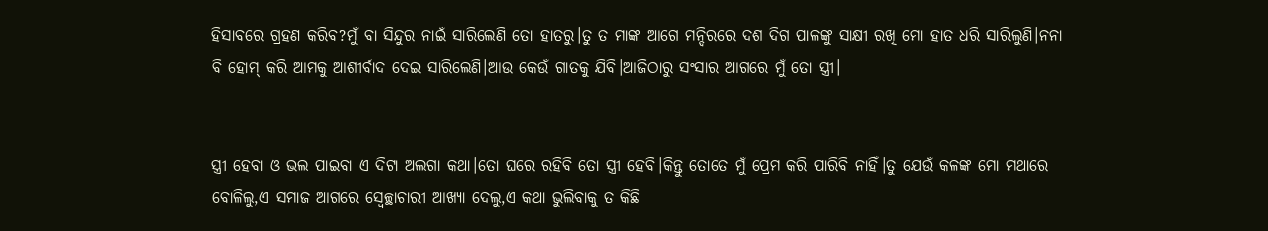ହିସାବରେ ଗ୍ରହଣ କରିବ?ମୁଁ ବା ସିନ୍ଦୁର ନାଇଁ ସାରିଲେଣି ତୋ ହାତରୁ।ତୁ ତ ମାଙ୍କ ଆଗେ ମନ୍ଦିରରେ ଦଶ ଦିଗ ପାଳଙ୍କୁ ସାକ୍ଷୀ ରଖି ମୋ ହାତ ଧରି ସାରିଲୁଣି।ନନା ବି ହୋମ୍ କରି ଆମକୁ ଆଶୀର୍ବାଦ ଦେଇ ସାରିଲେଣି।ଆଉ କେଉଁ ଗାତକୁ ଯିବି।ଆଜିଠାରୁ ସଂସାର ଆଗରେ ମୁଁ ତୋ ସ୍ତ୍ରୀ।


ସ୍ତ୍ରୀ ହେବା ଓ ଭଲ ପାଇବା ଏ ଦିଟା ଅଲଗା କଥା।ତୋ ଘରେ ରହିବି ତୋ ସ୍ତ୍ରୀ ହେବି।କିନ୍ତୁ ତୋତେ ମୁଁ ପ୍ରେମ କରି ପାରିବି ନାହିଁ।ତୁ ଯେଉଁ କଳଙ୍କ ମୋ ମଥାରେ ବୋଳିଲୁ,ଏ ସମାଜ ଆଗରେ ସ୍ୱେଚ୍ଛାଚାରୀ ଆଖ୍ୟା ଦେଲୁ,ଏ କଥା ଭୁଲିବାକୁ ତ କିଛି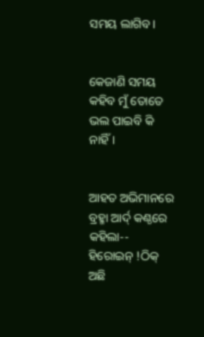ସମୟ ଲାଗିବ।


କେଜାଣି ସମୟ କହିବ ମୁଁ ତୋତେ ଭଲ ପାଇବି କି ନାହିଁ।


ଆହତ ଅଭିମାନରେ ବ୍ରହ୍ମା ଆର୍ଦ୍ କଣ୍ଠରେ କହିଲା-- ହିରୋଇନ୍ !ଠିକ୍ ଅଛି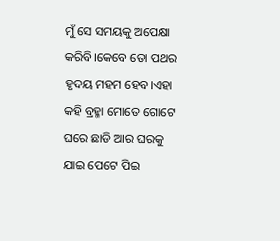ମୁଁ ସେ ସମୟକୁ ଅପେକ୍ଷା କରିବି।କେବେ ତୋ ପଥର ହୃଦୟ ମହମ ହେବ।ଏହା କହି ବ୍ରହ୍ମା ମୋତେ ଗୋଟେ ଘରେ ଛାଡି ଆର ଘରକୁ ଯାଇ ପେଟେ ପିଇ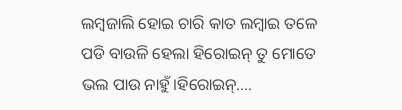ଲମ୍ଵଜାଲି ହୋଇ ଚାରି କାତ ଲମ୍ବାଇ ତଳେ ପଡି ବାଉଳି ହେଲା ହିରୋଇନ୍ ତୁ ମୋତେ ଭଲ ପାଉ ନାହୁଁ।ହିରୋଇନ୍....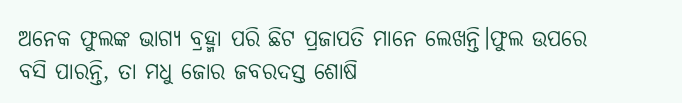ଅନେକ ଫୁଲଙ୍କ ଭାଗ୍ୟ ବ୍ରହ୍ମା ପରି ଛିଟ ପ୍ରଜାପତି ମାନେ ଲେଖନ୍ତି।ଫୁଲ ଉପରେ ବସି ପାରନ୍ତି, ତା ମଧୁ ଜୋର ଜବରଦସ୍ତ ଶୋଷି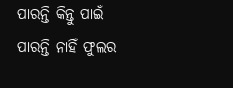ପାରନ୍ତି କିନ୍ତୁ ପାଇଁ ପାରନ୍ତି ନାହିଁ ଫୁଲର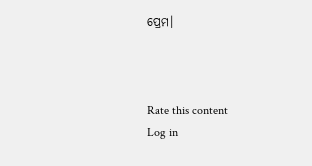ପ୍ରେମ।



Rate this content
Log in